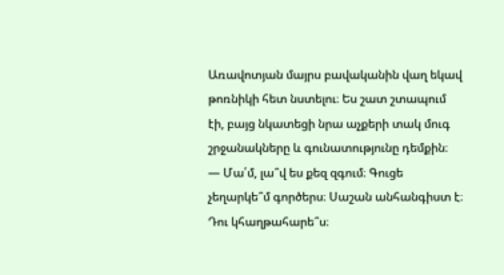Առավոտյան մայրս բավականին վաղ եկավ թոռնիկի հետ նստելու։ Ես շատ շտապում էի, բայց նկատեցի նրա աչքերի տակ մուգ շրջանակները և գունատությունը դեմքին։
— Մա՛մ, լա՞վ ես քեզ զգում։ Գուցե չեղարկե՞մ գործերս։ Սաշան անհանգիստ է։ Դու կհաղթահարե՞ս։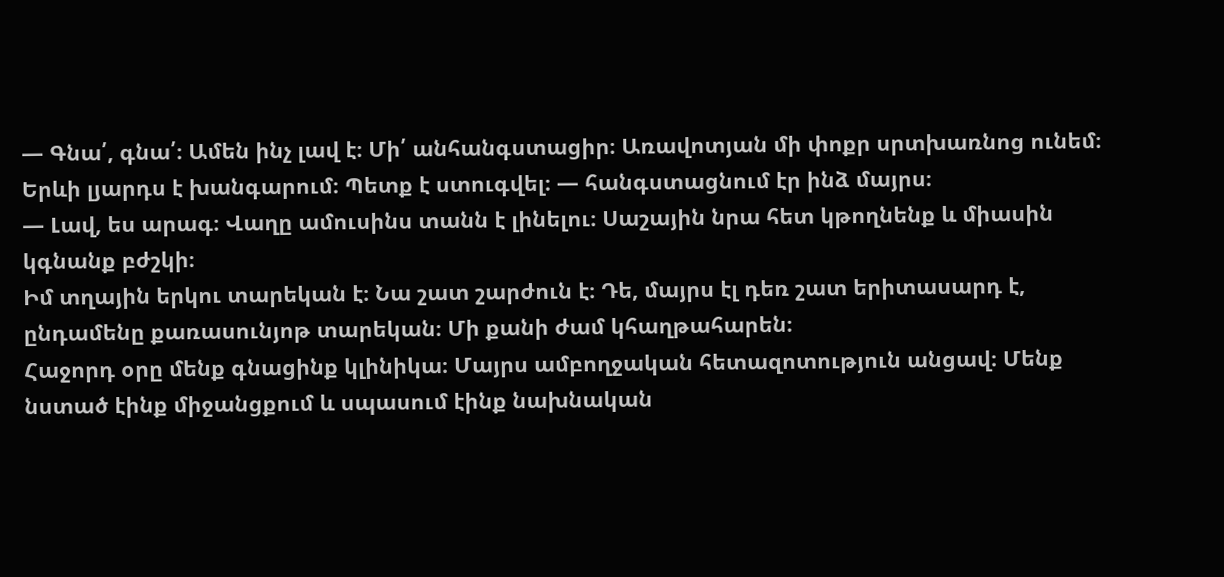— Գնա՛, գնա՛։ Ամեն ինչ լավ է։ Մի՛ անհանգստացիր։ Առավոտյան մի փոքր սրտխառնոց ունեմ։ Երևի լյարդս է խանգարում։ Պետք է ստուգվել։ — հանգստացնում էր ինձ մայրս։
— Լավ, ես արագ։ Վաղը ամուսինս տանն է լինելու։ Սաշային նրա հետ կթողնենք և միասին կգնանք բժշկի։
Իմ տղային երկու տարեկան է։ Նա շատ շարժուն է։ Դե, մայրս էլ դեռ շատ երիտասարդ է, ընդամենը քառասունյոթ տարեկան։ Մի քանի ժամ կհաղթահարեն։
Հաջորդ օրը մենք գնացինք կլինիկա։ Մայրս ամբողջական հետազոտություն անցավ։ Մենք նստած էինք միջանցքում և սպասում էինք նախնական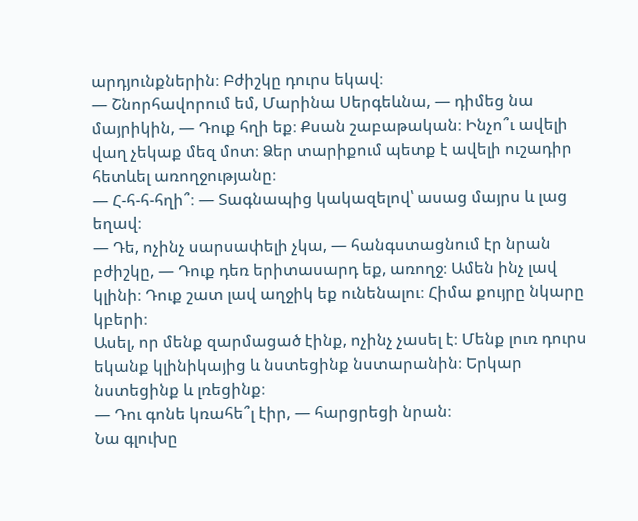արդյունքներին։ Բժիշկը դուրս եկավ։
— Շնորհավորում եմ, Մարինա Սերգեևնա, — դիմեց նա մայրիկին, — Դուք հղի եք։ Քսան շաբաթական։ Ինչո՞ւ ավելի վաղ չեկաք մեզ մոտ։ Ձեր տարիքում պետք է ավելի ուշադիր հետևել առողջությանը։
— Հ-հ-հ-հղի՞։ — Տագնապից կակազելով՝ ասաց մայրս և լաց եղավ։
— Դե, ոչինչ սարսափելի չկա, — հանգստացնում էր նրան բժիշկը, — Դուք դեռ երիտասարդ եք, առողջ։ Ամեն ինչ լավ կլինի։ Դուք շատ լավ աղջիկ եք ունենալու։ Հիմա քույրը նկարը կբերի։
Ասել, որ մենք զարմացած էինք, ոչինչ չասել է։ Մենք լուռ դուրս եկանք կլինիկայից և նստեցինք նստարանին։ Երկար նստեցինք և լռեցինք։
— Դու գոնե կռահե՞լ էիր, — հարցրեցի նրան։
Նա գլուխը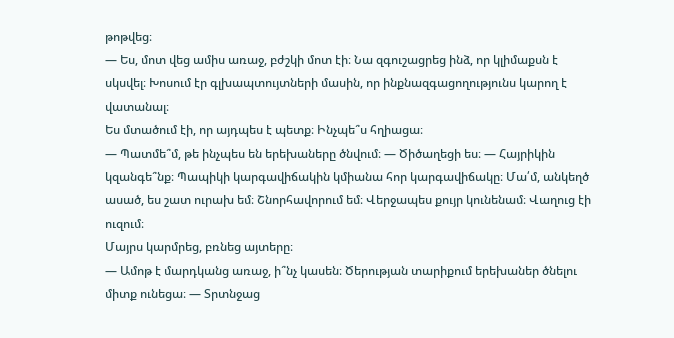թոթվեց։
— Ես, մոտ վեց ամիս առաջ, բժշկի մոտ էի։ Նա զգուշացրեց ինձ, որ կլիմաքսն է սկսվել։ Խոսում էր գլխապտույտների մասին, որ ինքնազգացողությունս կարող է վատանալ։
Ես մտածում էի, որ այդպես է պետք։ Ինչպե՞ս հղիացա։
— Պատմե՞մ, թե ինչպես են երեխաները ծնվում։ — Ծիծաղեցի ես։ — Հայրիկին կզանգե՞նք։ Պապիկի կարգավիճակին կմիանա հոր կարգավիճակը։ Մա՛մ, անկեղծ ասած, ես շատ ուրախ եմ։ Շնորհավորում եմ։ Վերջապես քույր կունենամ։ Վաղուց էի ուզում։
Մայրս կարմրեց, բռնեց այտերը։
— Ամոթ է մարդկանց առաջ, ի՞նչ կասեն։ Ծերության տարիքում երեխաներ ծնելու միտք ունեցա։ — Տրտնջաց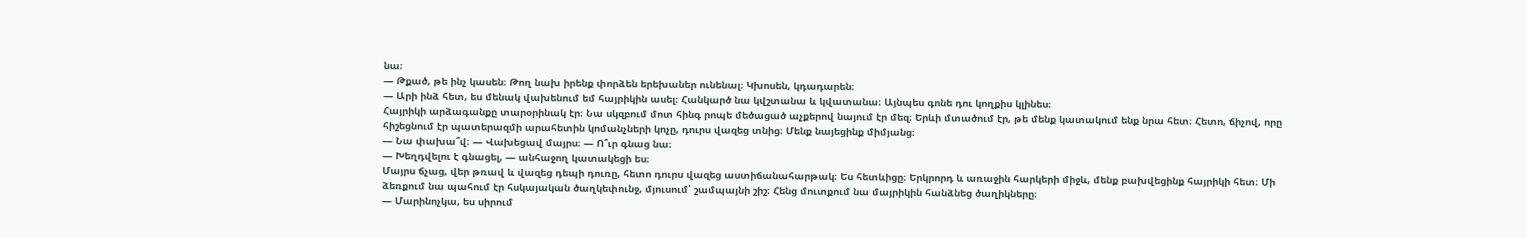նա։
— Թքած, թե ինչ կասեն։ Թող նախ իրենք փորձեն երեխաներ ունենալ։ Կխոսեն, կդադարեն։
— Արի ինձ հետ, ես մենակ վախենում եմ հայրիկին ասել։ Հանկարծ նա կվշտանա և կվատանա։ Այնպես գոնե դու կողքիս կլինես։
Հայրիկի արձագանքը տարօրինակ էր։ Նա սկզբում մոտ հինգ րոպե մեծացած աչքերով նայում էր մեզ։ Երևի մտածում էր, թե մենք կատակում ենք նրա հետ։ Հետո, ճիչով, որը հիշեցնում էր պատերազմի արահետին կոմանչների կոչը, դուրս վազեց տնից։ Մենք նայեցինք միմյանց։
— Նա փախա՞վ։ — Վախեցավ մայրս։ — Ո՞ւր գնաց նա։
— Խեղդվելու է գնացել, — անհաջող կատակեցի ես։
Մայրս ճչաց, վեր թռավ և վազեց դեպի դուռը, հետո դուրս վազեց աստիճանահարթակ։ Ես հետևիցը։ Երկրորդ և առաջին հարկերի միջև, մենք բախվեցինք հայրիկի հետ։ Մի ձեռքում նա պահում էր հսկայական ծաղկեփունջ, մյուսում՝ շամպայնի շիշ։ Հենց մուտքում նա մայրիկին հանձնեց ծաղիկները։
— Մարինոչկա, ես սիրում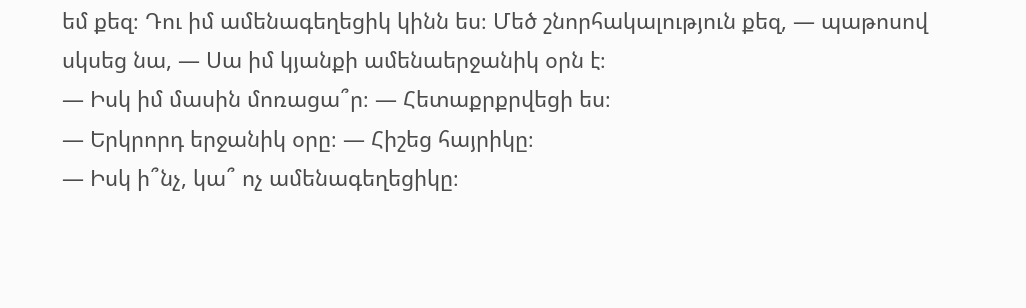եմ քեզ։ Դու իմ ամենագեղեցիկ կինն ես։ Մեծ շնորհակալություն քեզ, — պաթոսով սկսեց նա, — Սա իմ կյանքի ամենաերջանիկ օրն է։
— Իսկ իմ մասին մոռացա՞ր։ — Հետաքրքրվեցի ես։
— Երկրորդ երջանիկ օրը։ — Հիշեց հայրիկը։
— Իսկ ի՞նչ, կա՞ ոչ ամենագեղեցիկը։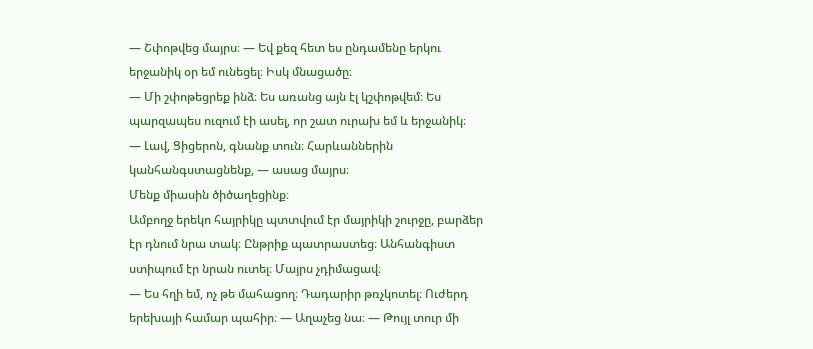— Շփոթվեց մայրս։ — Եվ քեզ հետ ես ընդամենը երկու երջանիկ օր եմ ունեցել։ Իսկ մնացածը։
— Մի շփոթեցրեք ինձ։ Ես առանց այն էլ կշփոթվեմ։ Ես պարզապես ուզում էի ասել, որ շատ ուրախ եմ և երջանիկ։
— Լավ, Ցիցերոն, գնանք տուն։ Հարևաններին կանհանգստացնենք, — ասաց մայրս։
Մենք միասին ծիծաղեցինք։
Ամբողջ երեկո հայրիկը պտտվում էր մայրիկի շուրջը, բարձեր էր դնում նրա տակ։ Ընթրիք պատրաստեց։ Անհանգիստ ստիպում էր նրան ուտել։ Մայրս չդիմացավ։
— Ես հղի եմ, ոչ թե մահացող։ Դադարիր թռչկոտել։ Ուժերդ երեխայի համար պահիր։ — Աղաչեց նա։ — Թույլ տուր մի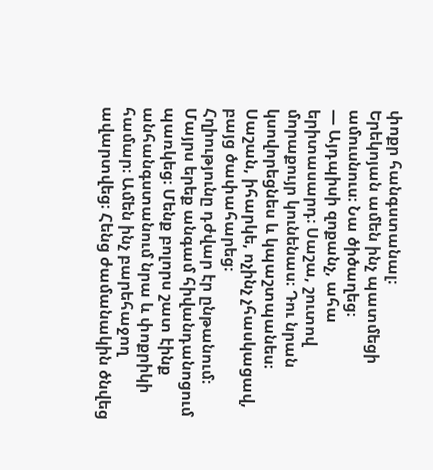փոքր հանգստանալ։
Երեկոյան ամեն ինչ պատմեցի ամուսնուս։ Նա ծիծաղեց։
— Այդպիսի զոքանչ, ահա երիտասարդ։ Սաշա, շուտով մորաքույր կունենաս։ Դու նրան կսովորեցնես և կպաշտպանես։
Սաշան, իհարկե, ոչինչ չհասկացավ, բայց ծափահարեց։
Հղիությունը դժվար էր ընթանում։ Մայրս երեք անգամ հիվանդանոցում պառկեց։ Մենք բոլորս շատ էինք անհանգստանում նրա և փոքրիկի համար։ Ամեն ինչ բարեհաջող ավարտվեց։ Հենց ժամանակին ծնվեց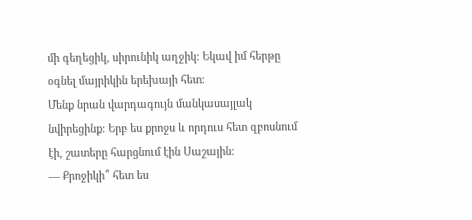մի գեղեցիկ, սիրունիկ աղջիկ։ Եկավ իմ հերթը օգնել մայրիկին երեխայի հետ։
Մենք նրան վարդագույն մանկասայլակ նվիրեցինք։ Երբ ես քրոջս և որդուս հետ զբոսնում էի, շատերը հարցնում էին Սաշային։
— Քրոջիկի՞ հետ ես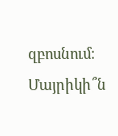զբոսնում։ Մայրիկի՞ն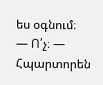ես օգնում։
— Ո՛չ։ — Հպարտորեն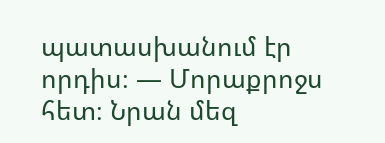պատասխանում էր որդիս։ — Մորաքրոջս հետ։ Նրան մեզ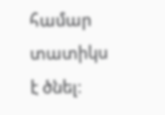համար տատիկս է ծնել։